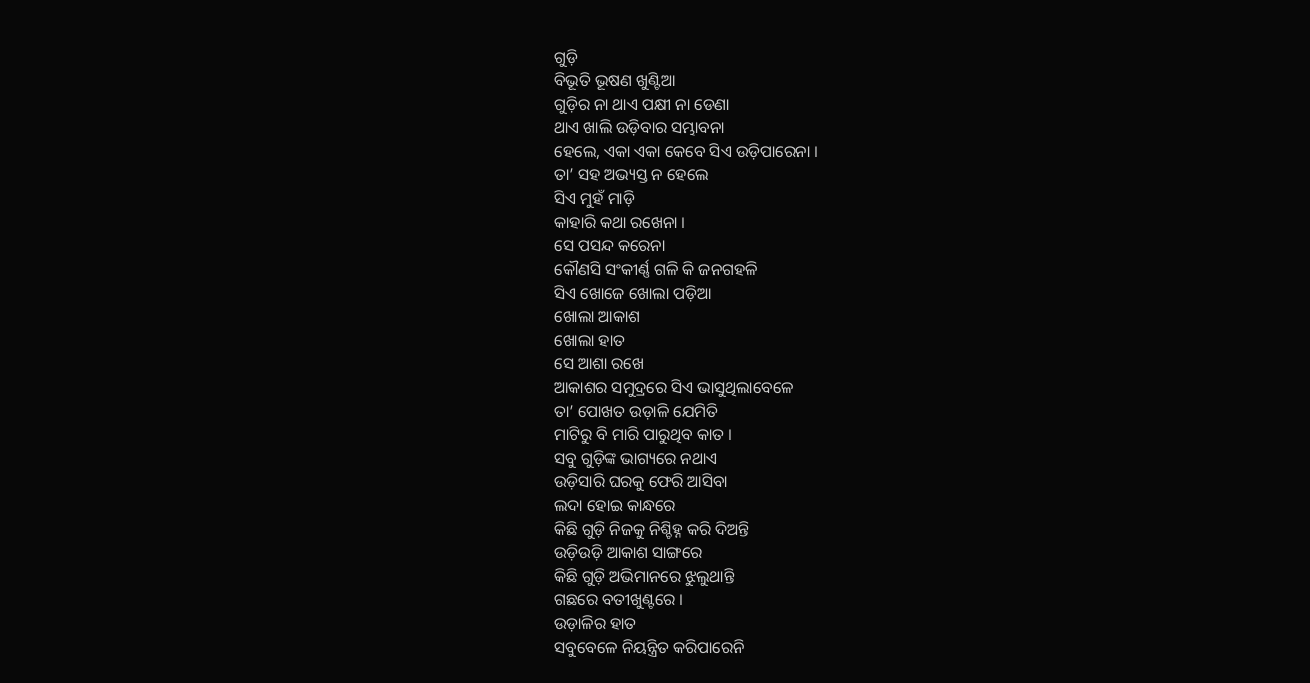ଗୁଡ଼ି
ବିଭୂତି ଭୂଷଣ ଖୁଣ୍ଟିଆ
ଗୁଡ଼ିର ନା ଥାଏ ପକ୍ଷୀ ନା ଡେଣା
ଥାଏ ଖାଲି ଉଡ଼ିବାର ସମ୍ଭାବନା
ହେଲେ, ଏକା ଏକା କେବେ ସିଏ ଉଡ଼ିପାରେନା ।
ତା’ ସହ ଅଭ୍ୟସ୍ତ ନ ହେଲେ
ସିଏ ମୁହଁ ମାଡ଼ି
କାହାରି କଥା ରଖେନା ।
ସେ ପସନ୍ଦ କରେନା
କୌଣସି ସଂକୀର୍ଣ୍ଣ ଗଳି କି ଜନଗହଳି
ସିଏ ଖୋଜେ ଖୋଲା ପଡ଼ିଆ
ଖୋଲା ଆକାଶ
ଖୋଲା ହାତ
ସେ ଆଶା ରଖେ
ଆକାଶର ସମୁଦ୍ରରେ ସିଏ ଭାସୁଥିଲାବେଳେ
ତା’ ପୋଖତ ଉଡ଼ାଳି ଯେମିତି
ମାଟିରୁ ବି ମାରି ପାରୁଥିବ କାତ ।
ସବୁ ଗୁଡ଼ିଙ୍କ ଭାଗ୍ୟରେ ନଥାଏ
ଉଡ଼ିସାରି ଘରକୁ ଫେରି ଆସିବା
ଲଦା ହୋଇ କାନ୍ଧରେ
କିଛି ଗୁଡ଼ି ନିଜକୁ ନିଶ୍ଚିହ୍ନ କରି ଦିଅନ୍ତି
ଉଡ଼ିଉଡ଼ି ଆକାଶ ସାଙ୍ଗରେ
କିଛି ଗୁଡ଼ି ଅଭିମାନରେ ଝୁଲୁଥାନ୍ତି
ଗଛରେ ବତୀଖୁଣ୍ଟରେ ।
ଉଡ଼ାଳିର ହାତ
ସବୁବେଳେ ନିୟନ୍ତ୍ରିତ କରିପାରେନି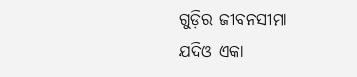ଗୁଡ଼ିର ଜୀବନସୀମା
ଯଦିଓ ଏକା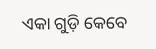ଏକା ଗୁଡ଼ି କେବେ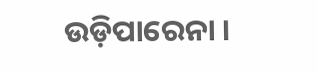ଉଡ଼ିପାରେନା ।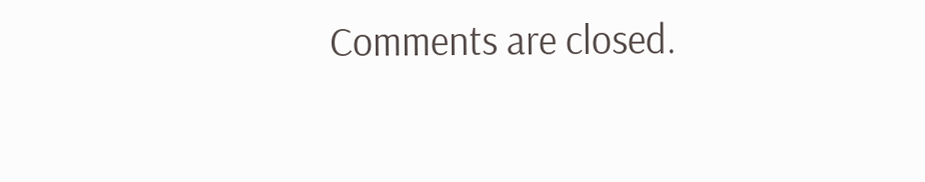Comments are closed.